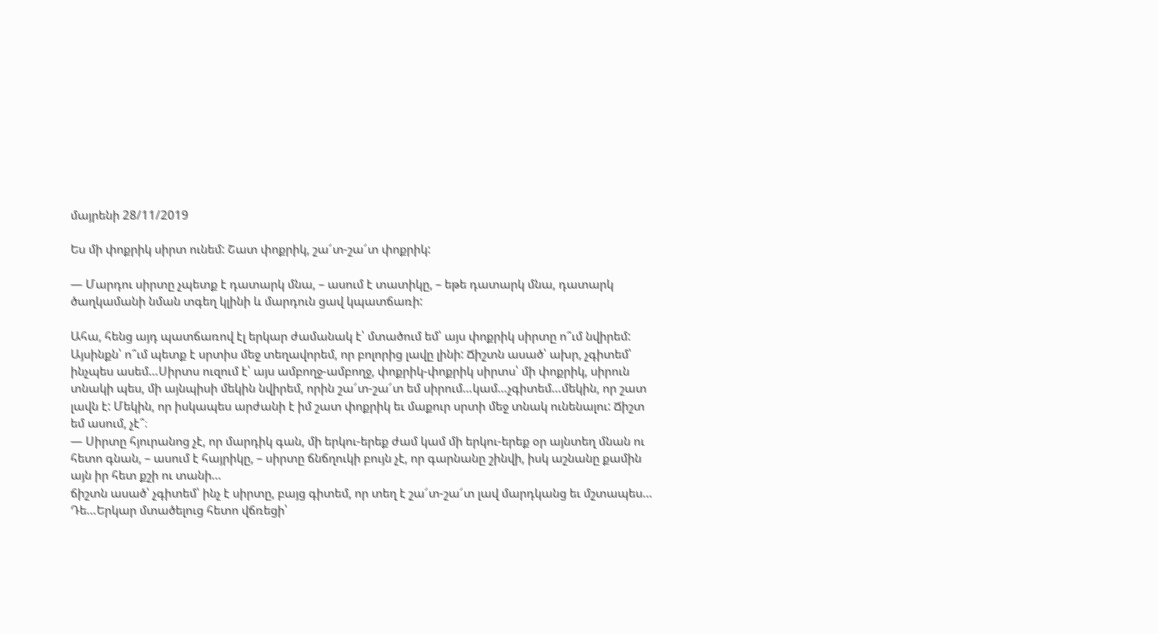մայրենի 28/11/2019

Ես մի փոքրիկ սիրտ ունեմ: Շատ փոքրիկ, շա՜տ-շա՜տ փոքրիկ:

— Մարդու սիրտը չպետք է դատարկ մնա, – ասում է տատիկը, – եթե դատարկ մնա, դատարկ ծաղկամանի նման տգեղ կլինի և մարդուն ցավ կպատճառի:

Ահա, հենց այդ պատճառով էլ երկար ժամանակ է՝ մտածում եմ՝ այս փոքրիկ սիրտը ո՞ւմ նվիրեմ: Այսինքն՝ ո՞ւմ պետք է սրտիս մեջ տեղավորեմ, որ բոլորից լավը լինի: Ճիշտն ասած՝ ախր, չգիտեմ՝ ինչպես ասեմ…Սիրտս ուզում է՝ այս ամբողջ-ամբողջ, փոքրիկ-փոքրիկ սիրտս՝ մի փոքրիկ, սիրուն տնակի պես, մի այնպիսի մեկին նվիրեմ, որին շա՜տ-շա՜տ եմ սիրում…կամ…չգիտեմ…մեկին, որ շատ լավն է: Մեկին, որ իսկապես արժանի է իմ շատ փոքրիկ եւ մաքուր սրտի մեջ տնակ ունենալու: Ճիշտ եմ ասում, չէ՞։
— Սիրտը հյուրանոց չէ, որ մարդիկ գան, մի երկու-երեք ժամ կամ մի երկու-երեք օր այնտեղ մնան ու հետո գնան, – ասում է հայրիկը, – սիրտը ճնճղուկի բույն չէ, որ գարնանը շինվի, իսկ աշնանը քամին այն իր հետ քշի ու տանի…
ճիշտն ասած՝ չգիտեմ՝ ինչ է սիրտը, բայց գիտեմ, որ տեղ է շա՜տ-շա՜տ լավ մարդկանց եւ մշտապես…
Դե…Երկար մտածելուց հետո վճռեցի՝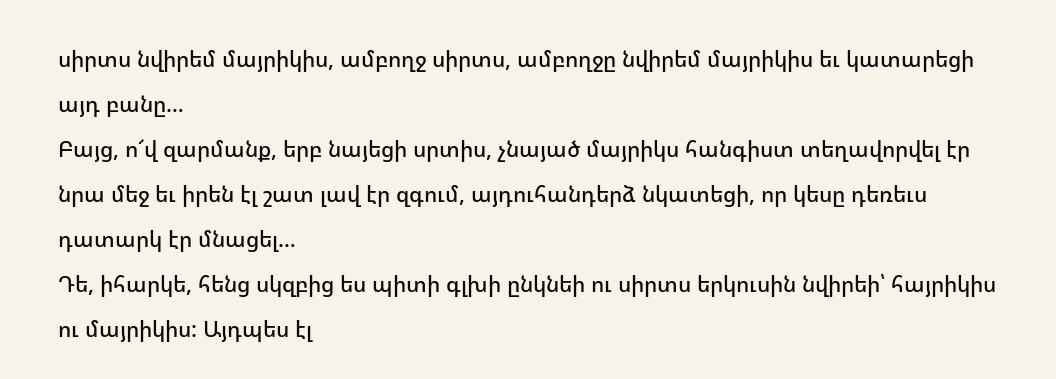սիրտս նվիրեմ մայրիկիս, ամբողջ սիրտս, ամբողջը նվիրեմ մայրիկիս եւ կատարեցի այդ բանը…
Բայց, ո՜վ զարմանք, երբ նայեցի սրտիս, չնայած մայրիկս հանգիստ տեղավորվել էր նրա մեջ եւ իրեն էլ շատ լավ էր զգում, այդուհանդերձ նկատեցի, որ կեսը դեռեւս դատարկ էր մնացել…
Դե, իհարկե, հենց սկզբից ես պիտի գլխի ընկնեի ու սիրտս երկուսին նվիրեի՝ հայրիկիս ու մայրիկիս: Այդպես էլ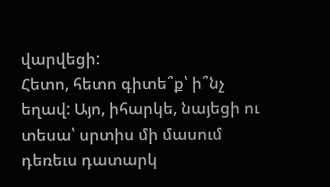վարվեցի:
Հետո, հետո գիտե՞ք՝ ի՞նչ եղավ: Այո, իհարկե, նայեցի ու տեսա՝ սրտիս մի մասում դեռեւս դատարկ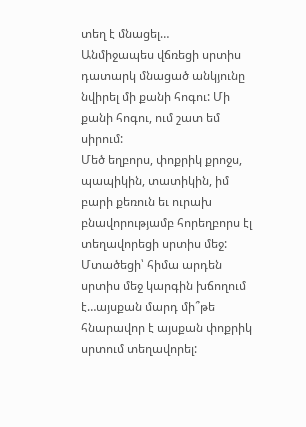տեղ է մնացել…
Անմիջապես վճռեցի սրտիս դատարկ մնացած անկյունը նվիրել մի քանի հոգու: Մի քանի հոգու, ում շատ եմ սիրում:
Մեծ եղբորս, փոքրիկ քրոջս, պապիկին, տատիկին, իմ բարի քեռուն եւ ուրախ բնավորությամբ հորեղբորս էլ տեղավորեցի սրտիս մեջ:
Մտածեցի՝ հիմա արդեն սրտիս մեջ կարգին խճողում է…այսքան մարդ մի՞թե հնարավոր է այսքան փոքրիկ սրտում տեղավորել: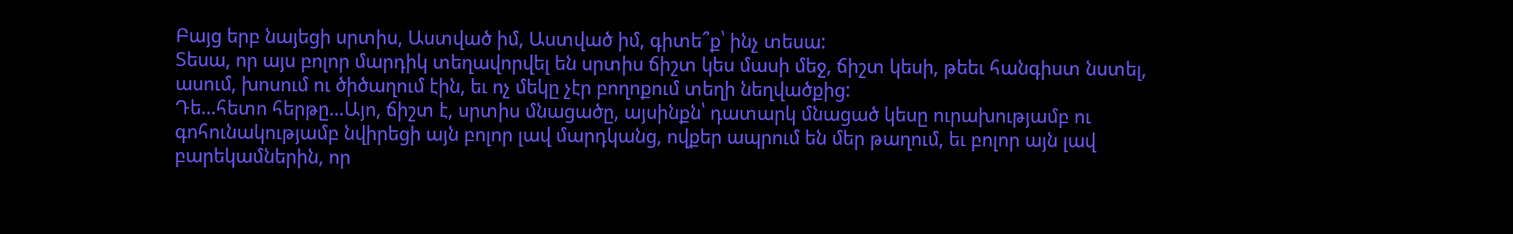Բայց երբ նայեցի սրտիս, Աստված իմ, Աստված իմ, գիտե՞ք՝ ինչ տեսա:
Տեսա, որ այս բոլոր մարդիկ տեղավորվել են սրտիս ճիշտ կես մասի մեջ, ճիշտ կեսի, թեեւ հանգիստ նստել, ասում, խոսում ու ծիծաղում էին, եւ ոչ մեկը չէր բողոքում տեղի նեղվածքից:
Դե…հետո հերթը…Այո, ճիշտ է, սրտիս մնացածը, այսինքն՝ դատարկ մնացած կեսը ուրախությամբ ու գոհունակությամբ նվիրեցի այն բոլոր լավ մարդկանց, ովքեր ապրում են մեր թաղում, եւ բոլոր այն լավ բարեկամներին, որ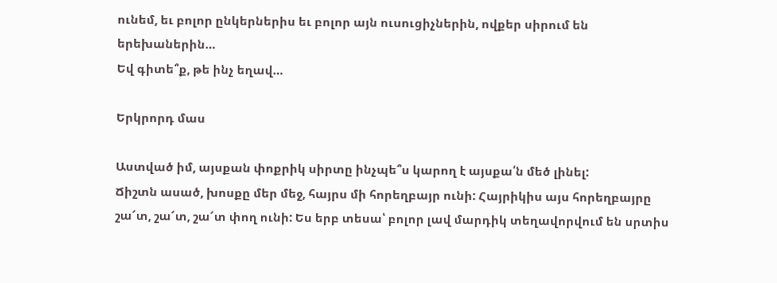ունեմ, եւ բոլոր ընկերներիս եւ բոլոր այն ուսուցիչներին, ովքեր սիրում են երեխաներին…
Եվ գիտե՞ք, թե ինչ եղավ…

Երկրորդ մաս

Աստված իմ, այսքան փոքրիկ սիրտը ինչպե՞ս կարող է այսքա՛ն մեծ լինել:
Ճիշտն ասած, խոսքը մեր մեջ, հայրս մի հորեղբայր ունի: Հայրիկիս այս հորեղբայրը շա՜տ, շա՜տ, շա՜տ փող ունի: Ես երբ տեսա՝ բոլոր լավ մարդիկ տեղավորվում են սրտիս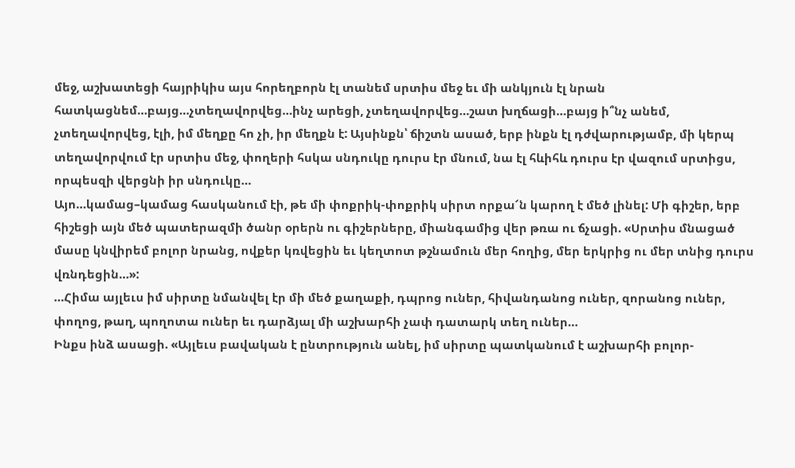մեջ, աշխատեցի հայրիկիս այս հորեղբորն էլ տանեմ սրտիս մեջ եւ մի անկյուն էլ նրան հատկացնեմ…բայց…չտեղավորվեց…ինչ արեցի, չտեղավորվեց…շատ խղճացի…բայց ի՞նչ անեմ, չտեղավորվեց, էլի, իմ մեղքը հո չի, իր մեղքն է: Այսինքն՝ ճիշտն ասած, երբ ինքն էլ դժվարությամբ, մի կերպ տեղավորվում էր սրտիս մեջ, փողերի հսկա սնդուկը դուրս էր մնում, նա էլ հևիհև դուրս էր վազում սրտիցս, որպեսզի վերցնի իր սնդուկը…
Այո…կամաց–կամաց հասկանում էի, թե մի փոքրիկ-փոքրիկ սիրտ որքա՜ն կարող է մեծ լինել: Մի գիշեր, երբ հիշեցի այն մեծ պատերազմի ծանր օրերն ու գիշերները, միանգամից վեր թռա ու ճչացի. «Սրտիս մնացած մասը կնվիրեմ բոլոր նրանց, ովքեր կռվեցին եւ կեղտոտ թշնամուն մեր հողից, մեր երկրից ու մեր տնից դուրս վռնդեցին…»:
…Հիմա այլեւս իմ սիրտը նմանվել էր մի մեծ քաղաքի, դպրոց ուներ, հիվանդանոց ուներ, զորանոց ուներ, փողոց, թաղ, պողոտա ուներ եւ դարձյալ մի աշխարհի չափ դատարկ տեղ ուներ…
Ինքս ինձ ասացի. «Այլեւս բավական է ընտրություն անել, իմ սիրտը պատկանում է աշխարհի բոլոր-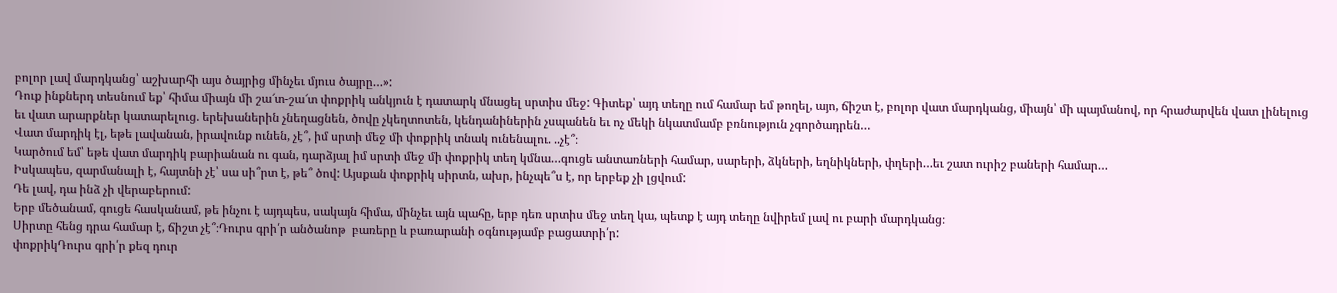բոլոր լավ մարդկանց՝ աշխարհի այս ծայրից մինչեւ մյուս ծայրը…»:
Դուք ինքներդ տեսնում եք՝ հիմա միայն մի շա՜տ-շա՜տ փոքրիկ անկյուն է դատարկ մնացել սրտիս մեջ: Գիտեք՝ այդ տեղը ում համար եմ թողել, այո, ճիշտ է, բոլոր վատ մարդկանց, միայն՝ մի պայմանով, որ հրաժարվեն վատ լինելուց եւ վատ արարքներ կատարելուց. երեխաներին չնեղացնեն, ծովը չկեղտոտեն, կենդանիներին չսպանեն եւ ոչ մեկի նկատմամբ բռնություն չգործադրեն…
Վատ մարդիկ էլ, եթե լավանան, իրավունք ունեն, չէ՞, իմ սրտի մեջ մի փոքրիկ տնակ ունենալու. ..չէ՞։
Կարծում եմ՝ եթե վատ մարդիկ բարիանան ու գան, դարձյալ իմ սրտի մեջ մի փոքրիկ տեղ կմնա…գուցե անտառների համար, սարերի, ձկների, եղնիկների, փղերի…եւ շատ ուրիշ բաների համար…
Իսկապես, զարմանալի է, հայտնի չէ՝ սա սի՞րտ է, թե՞ ծով: Այսքան փոքրիկ սիրտն, ախր, ինչպե՞ս է, որ երբեք չի լցվում:
Դե լավ, դա ինձ չի վերաբերում:
Երբ մեծանամ, գուցե հասկանամ, թե ինչու է այդպես, սակայն հիմա, մինչեւ այն պահը, երբ դեռ սրտիս մեջ տեղ կա, պետք է այդ տեղը նվիրեմ լավ ու բարի մարդկանց։
Սիրտը հենց դրա համար է, ճիշտ չէ՞։Դուրս գրի՛ր անծանոթ  բառերը և բառարանի օգնությամբ բացատրի՛ր:
փոքրիկԴուրս գրի՛ր քեզ դուր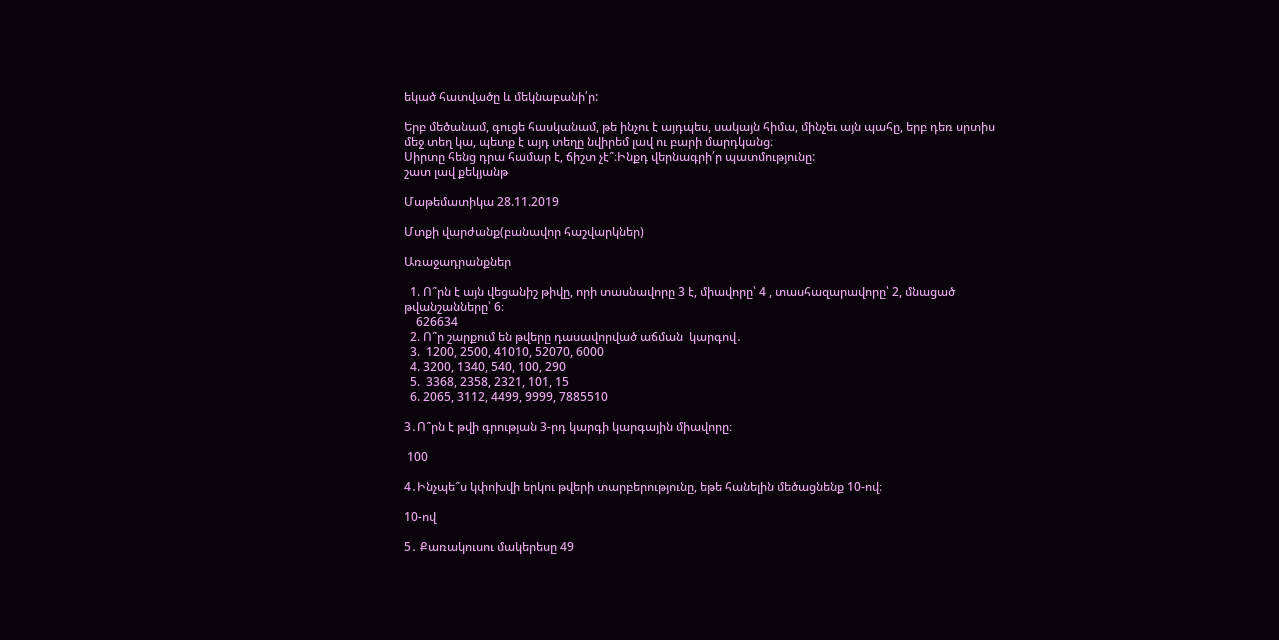եկած հատվածը և մեկնաբանի՛ր:

Երբ մեծանամ, գուցե հասկանամ, թե ինչու է այդպես, սակայն հիմա, մինչեւ այն պահը, երբ դեռ սրտիս մեջ տեղ կա, պետք է այդ տեղը նվիրեմ լավ ու բարի մարդկանց։
Սիրտը հենց դրա համար է, ճիշտ չէ՞։Ինքդ վերնագրի՛ր պատմությունը:
շատ լավ քեկյանթ

Մաթեմատիկա 28.11.2019

Մտքի վարժանք(բանավոր հաշվարկներ)

Առաջադրանքներ

  1. Ո՞րն է այն վեցանիշ թիվը, որի տասնավորը 3 է, միավորը՝ 4 , տասհազարավորը՝ 2, մնացած թվանշանները՝ 6։
    626634
  2. Ո՞ր շարքում են թվերը դասավորված աճման  կարգով․
  3.  1200, 2500, 41010, 52070, 6000
  4. 3200, 1340, 540, 100, 290
  5.  3368, 2358, 2321, 101, 15
  6. 2065, 3112, 4499, 9999, 7885510

3․Ո՞րն է թվի գրության 3-րդ կարգի կարգային միավորը։

 100

4․Ինչպե՞ս կփոխվի երկու թվերի տարբերությունը, եթե հանելին մեծացնենք 10-ով։

10-ով

5․ Քառակուսու մակերեսը 49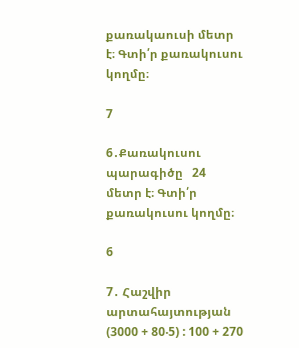քառակաուսի մետր է։ Գտի՛ր քառակուսու կողմը։

7

6․Քառակուսու պարագիծը   24 մետր է։ Գտի՛ր քառակուսու կողմը։

6

7․ Հաշվիր արտահայտության (3000 + 80‧5) : 100 + 270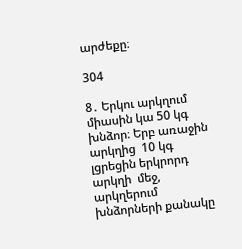արժեքը։

304

8․ Երկու արկղում միասին կա 50 կգ խնձոր։ Երբ առաջին արկղից  10 կգ լցրեցին երկրորդ արկղի  մեջ, արկղերում խնձորների քանակը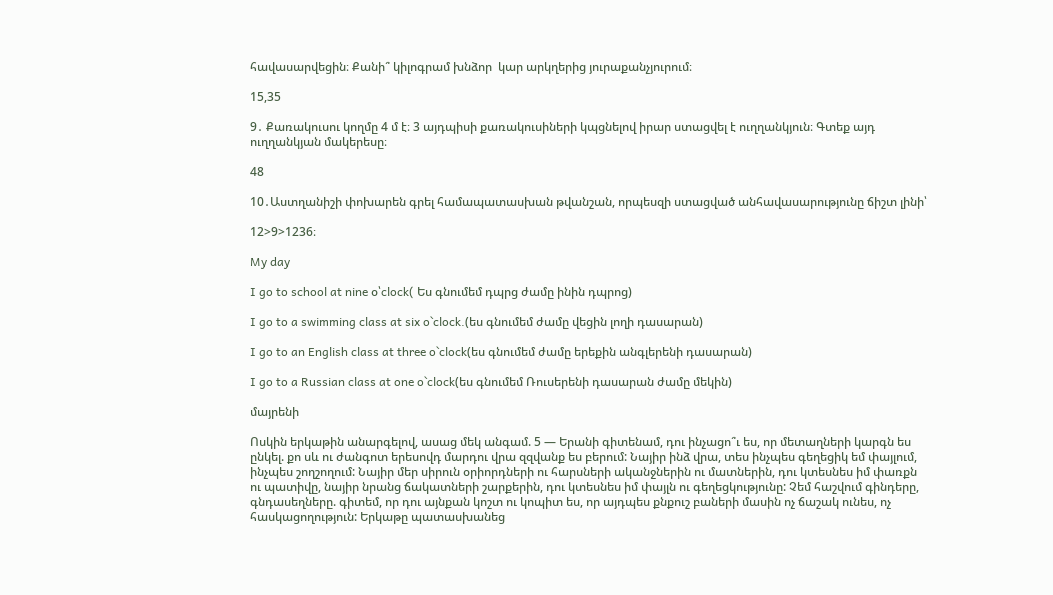հավասարվեցին։ Քանի՞ կիլոգրամ խնձոր  կար արկղերից յուրաքանչյուրում։

15,35

9․ Քառակուսու կողմը 4 մ է։ 3 այդպիսի քառակուսիների կպցնելով իրար ստացվել է ուղղանկյուն։ Գտեք այդ ուղղանկյան մակերեսը։

48

10․Աստղանիշի փոխարեն գրել համապատասխան թվանշան, որպեսզի ստացված անհավասարությունը ճիշտ լինի՝

12>9>1236։

My day

I go to school at nine օ՝clock( Ես գնումեմ դպրց ժամը ինին դպրոց)

I go to a swimming class at six o`clock.(ես գնումեմ ժամը վեցին լողի դասարան)

I go to an English class at three o`clock(ես գնումեմ ժամը երեքին անգլերենի դասարան)

I go to a Russian class at one o`clock(ես գնումեմ Ռուսերենի դասարան ժամը մեկին)

մայրենի

Ոսկին երկաթին անարգելով, ասաց մեկ անգամ. 5 — Երանի գիտենամ, դու ինչացո՞ւ ես, որ մետաղների կարգն ես ընկել. քո սև ու ժանգոտ երեսովդ մարդու վրա զզվանք ես բերում: Նայիր ինձ վրա, տես ինչպես գեղեցիկ եմ փայլում, ինչպես շողշողում: Նայիր մեր սիրուն օրիորդների ու հարսների ականջներին ու մատներին, դու կտեսնես իմ փառքն ու պատիվը, նայիր նրանց ճակատների շարքերին, դու կտեսնես իմ փայլն ու գեղեցկությունը: Չեմ հաշվում գինդերը, գնդասեղները. գիտեմ, որ դու այնքան կոշտ ու կոպիտ ես, որ այդպես քնքուշ բաների մասին ոչ ճաշակ ունես, ոչ հասկացողություն: Երկաթը պատասխանեց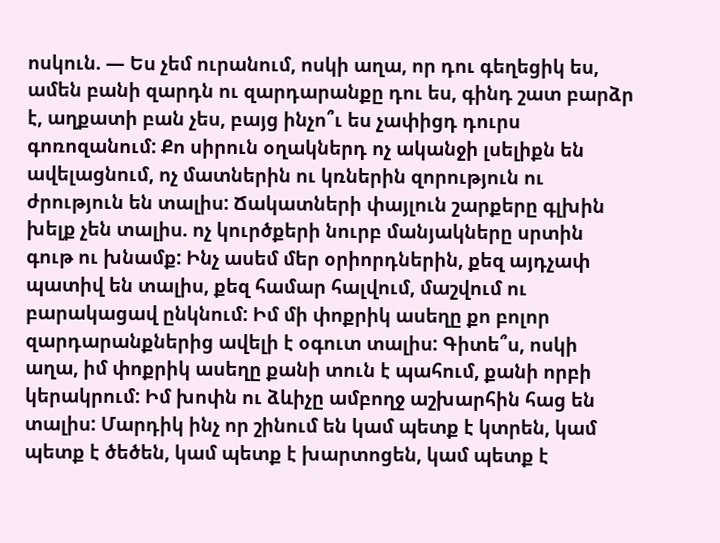ոսկուն. — Ես չեմ ուրանում, ոսկի աղա, որ դու գեղեցիկ ես, ամեն բանի զարդն ու զարդարանքը դու ես, գինդ շատ բարձր է, աղքատի բան չես, բայց ինչո՞ւ ես չափիցդ դուրս գոռոզանում: Քո սիրուն օղակներդ ոչ ականջի լսելիքն են ավելացնում, ոչ մատներին ու կռներին զորություն ու ժրություն են տալիս: Ճակատների փայլուն շարքերը գլխին խելք չեն տալիս. ոչ կուրծքերի նուրբ մանյակները սրտին գութ ու խնամք: Ինչ ասեմ մեր օրիորդներին, քեզ այդչափ պատիվ են տալիս, քեզ համար հալվում, մաշվում ու բարակացավ ընկնում: Իմ մի փոքրիկ ասեղը քո բոլոր զարդարանքներից ավելի է օգուտ տալիս: Գիտե՞ս, ոսկի աղա, իմ փոքրիկ ասեղը քանի տուն է պահում, քանի որբի կերակրում: Իմ խոփն ու ձևիչը ամբողջ աշխարհին հաց են տալիս: Մարդիկ ինչ որ շինում են կամ պետք է կտրեն, կամ պետք է ծեծեն, կամ պետք է խարտոցեն, կամ պետք է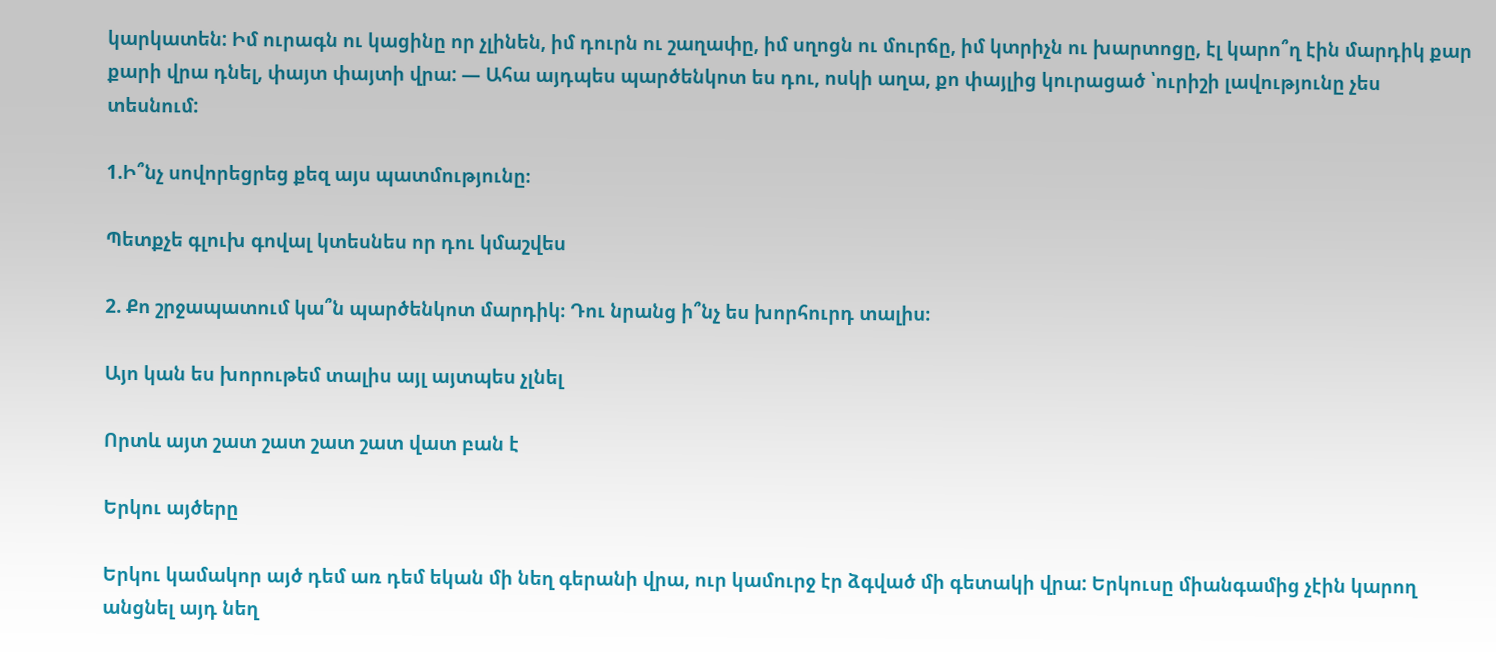կարկատեն: Իմ ուրագն ու կացինը որ չլինեն, իմ դուրն ու շաղափը, իմ սղոցն ու մուրճը, իմ կտրիչն ու խարտոցը, էլ կարո՞ղ էին մարդիկ քար քարի վրա դնել, փայտ փայտի վրա: — Ահա այդպես պարծենկոտ ես դու, ոսկի աղա, քո փայլից կուրացած ՝ուրիշի լավությունը չես տեսնում:

1.Ի՞նչ սովորեցրեց քեզ այս պատմությունը։

Պետքչե գլուխ գովալ կտեսնես որ դու կմաշվես

2. Քո շրջապատում կա՞ն պարծենկոտ մարդիկ։ Դու նրանց ի՞նչ ես խորհուրդ տալիս։

Այո կան ես խորութեմ տալիս այլ այտպես չլնել

Որտև այտ շատ շատ շատ շատ վատ բան է

Երկու այծերը

Երկու կամակոր այծ դեմ առ դեմ եկան մի նեղ գերանի վրա, ուր կամուրջ էր ձգված մի գետակի վրա: Երկուսը միանգամից չէին կարող անցնել այդ նեղ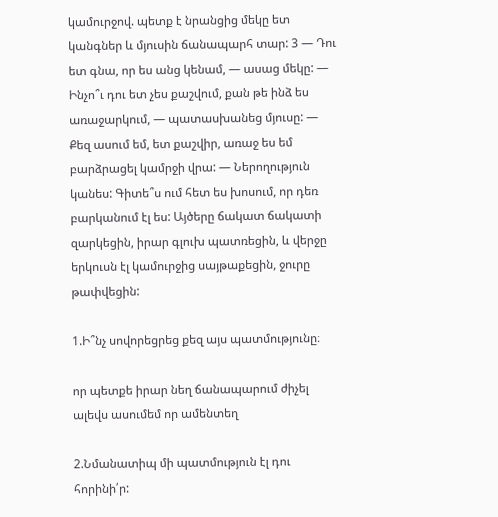կամուրջով. պետք է նրանցից մեկը ետ կանգներ և մյուսին ճանապարհ տար: 3 — Դու ետ գնա, որ ես անց կենամ, — ասաց մեկը: — Ինչո՞ւ դու ետ չես քաշվում, քան թե ինձ ես առաջարկում, — պատասխանեց մյուսը: — Քեզ ասում եմ, ետ քաշվիր, առաջ ես եմ բարձրացել կամրջի վրա: — Ներողություն կանես: Գիտե՞ս ում հետ ես խոսում, որ դեռ բարկանում էլ ես: Այծերը ճակատ ճակատի զարկեցին, իրար գլուխ պատռեցին, և վերջը երկուսն էլ կամուրջից սայթաքեցին, ջուրը թափվեցին:

1.Ի՞նչ սովորեցրեց քեզ այս պատմությունը։

որ պետքե իրար նեղ ճանապարում ժիչել ալեվս ասումեմ որ ամենտեղ

2.Նմանատիպ մի պատմություն էլ դու հորինի՛ր: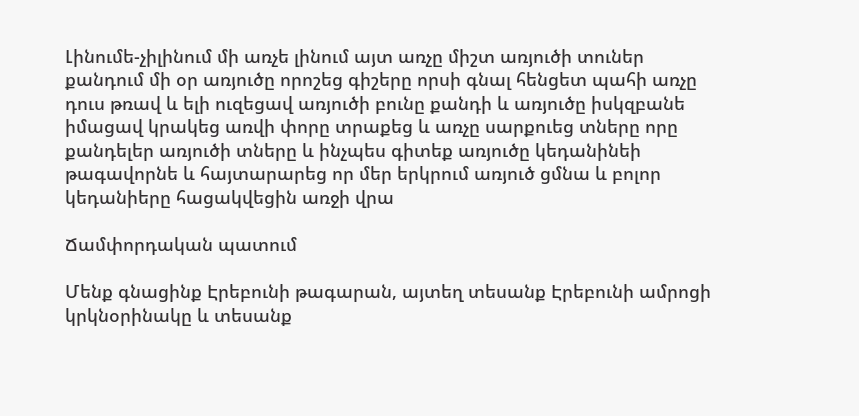Լինումե-չիլինում մի առչե լինում այտ առչը միշտ առյուծի տուներ քանդում մի օր առյուծը որոշեց գիշերը որսի գնալ հենցետ պահի առչը դուս թռավ և ելի ուզեցավ առյուծի բունը քանդի և առյուծը իսկզբանե իմացավ կրակեց առվի փորը տրաքեց և առչը սարքուեց տները որը քանդելեր առյուծի տները և ինչպես գիտեք առյուծը կեդանինեի թագավորնե և հայտարարեց որ մեր երկրում առյուծ ցմնա և բոլոր կեդանիերը հացակվեցին առջի վրա

Ճամփորդական պատում

Մենք գնացինք Էրեբունի թագարան, այտեղ տեսանք Էրեբունի ամրոցի կրկնօրինակը և տեսանք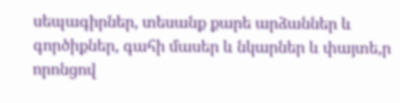սեպագիրներ, տեսանք քարե արձաններ և գործիքներ, գահի մասեր և նկարներ և փայտե,ր որոնցով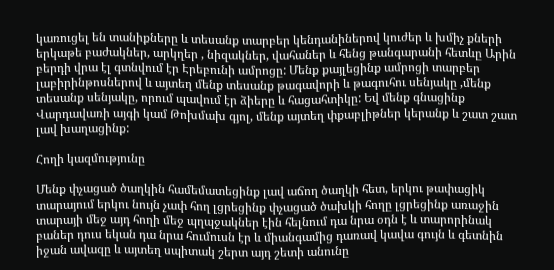կառուցել են տանիքները և տեսանք տարբեր կենդանիներով կուժեր և խմիչ քների երկաթե բաժակներ, արկղեր , նիզակներ, վահաներ և հենց թանգարանի հետևը Արին բերդի վրա էլ գտնվում էր Էրեբունի ամրոցը: Մենք քայլեցինք ամրոցի տարբեր լաբիրինթոսներով և այտեղ մենք տեսանք թագավորի և թագուհու սենյակը ,մենք տեսանք սենյակը, որում պավում էր ձիերը և հացահտիկը: Եվ մենք գնացինք Վարդավառի այգի կամ Թոխմախ գյոլ, մենք այտեղ փքաբլիթներ կերանք և շատ շատ լավ խաղացինք:

Հողի կազմությունը

Մենք փչացած ծաղկին համեմատեցինք լավ աճող ծաղկի հետ, երկու թափացիկ տարայում երկու նույն չափ հող լցրեցինք փչացած ծախկի հողը լցրեցինք առաջին տարայի մեջ այդ հողի մեջ պղպջակներ էին հելնում դա նրա օդն է և տարորինակ բաներ դուս եկան դա նրա հումուսն էր և միանգամից դառավ կավա գույն և գետնին իջան ավազը և այտեղ սպիտակ շերտ այդ շետի անունը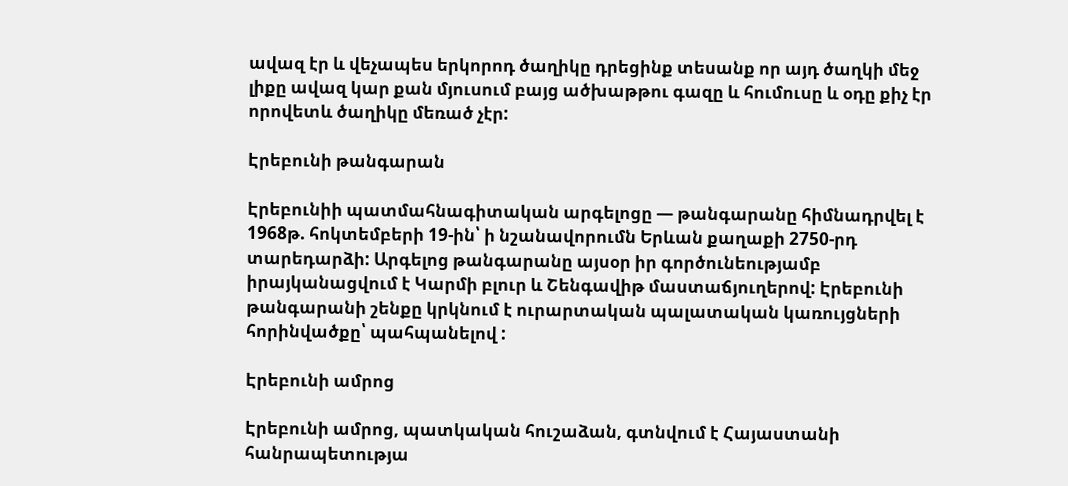ավազ էր և վեչապես երկորոդ ծաղիկը դրեցինք տեսանք որ այդ ծաղկի մեջ լիքը ավազ կար քան մյուսում բայց ածխաթթու գազը և հումուսը և օդը քիչ էր որովետև ծաղիկը մեռած չէր:

Էրեբունի թանգարան

Էրեբունիի պատմահնագիտական արգելոցը — թանգարանը հիմնադրվել է 1968թ. հոկտեմբերի 19-ին՝ ի նշանավորումն Երևան քաղաքի 2750-րդ տարեդարձի: Արգելոց թանգարանը այսօր իր գործունեությամբ իրայկանացվում է Կարմի բլուր և Շենգավիթ մաստաճյուղերով: Էրեբունի թանգարանի շենքը կրկնում է ուրարտական պալատական կառույցների հորինվածքը՝ պահպանելով :

Էրեբունի ամրոց

Էրեբունի ամրոց, պատկական հուշաձան, գտնվում է Հայաստանի հանրապետությա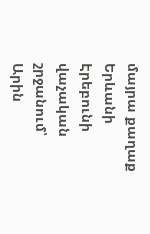մայրա քաղաք Երևանի Էրեբունի վաչական շրջանում՝ Արին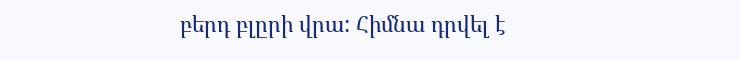բերդ բլըրի վրա: Հիմնա դրվել է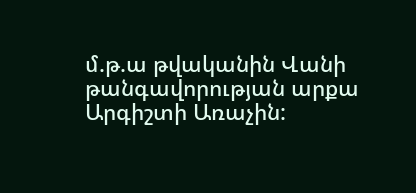մ.թ.ա թվականին Վանի թանգավորության արքա Արգիշտի Առաչին: